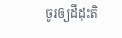ចូរឲ្យដីដុះតិ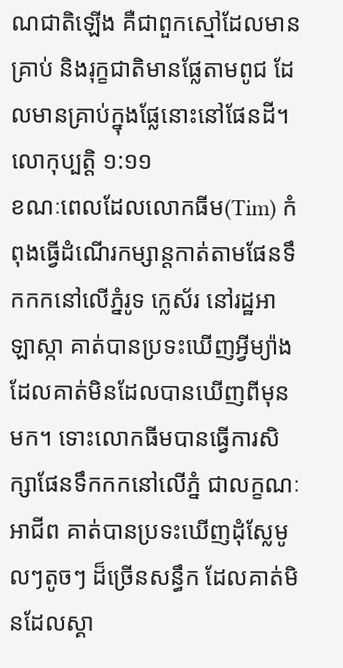ណជាតិឡើង គឺជាពួកស្មៅដែលមានគ្រាប់ និងរុក្ខជាតិមានផ្លែតាមពូជ ដែលមានគ្រាប់ក្នុងផ្លែនោះនៅផែនដី។ លោកុប្បត្តិ ១:១១
ខណៈពេលដែលលោកធីម(Tim) កំពុងធ្វើដំណើរកម្សាន្តកាត់តាមផែនទឹកកកនៅលើភ្នំរូទ ក្លេស័រ នៅរដ្ឋអាឡាស្កា គាត់បានប្រទះឃើញអ្វីម្យ៉ាង ដែលគាត់មិនដែលបានឃើញពីមុនមក។ ទោះលោកធីមបានធ្វើការសិក្សាផែនទឹកកកនៅលើភ្នំ ជាលក្ខណៈអាជីព គាត់បានប្រទះឃើញដុំស្លែមូលៗតូចៗ ដ៏ច្រើនសន្ធឹក ដែលគាត់មិនដែលស្គា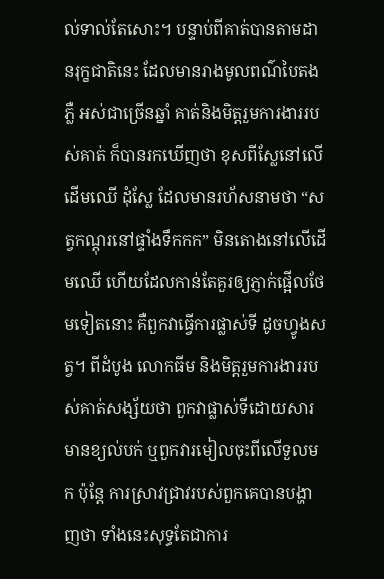ល់ទាល់តែសោះ។ បន្ទាប់ពីគាត់បានតាមដានរុក្ខជាតិនេះ ដែលមានរាងមូលពណ៌បៃតងភ្លឺ អស់ជាច្រើនឆ្នាំ គាត់និងមិត្តរួមការងាររបស់គាត់ ក៏បានរកឃើញថា ខុសពីស្លែនៅលើដើមឈើ ដុំស្លែ ដែលមានរហ័សនាមថា “សត្វកណ្តុរនៅផ្ទាំងទឹកកក” មិនតោងនៅលើដើមឈើ ហើយដែលកាន់តែគួរឲ្យភ្ញាក់ផ្អើលថែមទៀតនោះ គឺពួកវាធ្វើការផ្លាស់ទី ដូចហ្វូងសត្វ។ ពីដំបូង លោកធីម និងមិត្តរួមការងាររបស់គាត់សង្ស័យថា ពួកវាផ្លាស់ទីដោយសារមានខ្យល់បក់ ឬពួកវារមៀលចុះពីលើទួលមក ប៉ុន្តែ ការស្រាវជ្រាវរបស់ពួកគេបានបង្ហាញថា ទាំងនេះសុទ្ធតែជាការ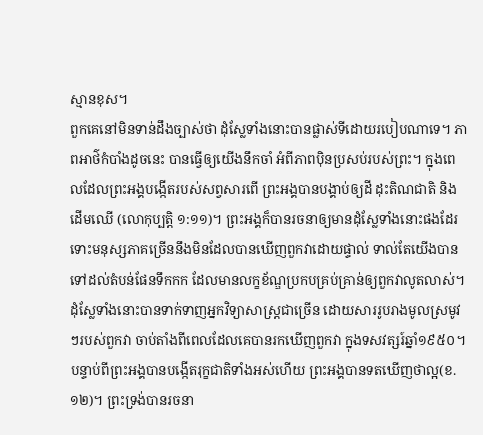ស្មានខុស។
ពួកគេនៅមិនទាន់ដឹងច្បាស់ថា ដុំស្លែទាំងនោះបានផ្លាស់ទីដោយរបៀបណាទេ។ ភាពអាថ៌កំបាំងដូចនេះ បានធ្វើឲ្យយើងនឹកចាំ អំពីភាពប៉ិនប្រសប់របស់ព្រះ។ ក្នុងពេលដែលព្រះអង្គបង្កើតរបស់សព្វសារពើ ព្រះអង្គបានបង្គាប់ឲ្យដី ដុះតិណជាតិ និងដើមឈើ (លោកុប្បតិ្ត ១:១១)។ ព្រះអង្គក៏បានរចនាឲ្យមានដុំស្លែទាំងនោះផងដែរ ទោះមនុស្សភាគច្រើននឹងមិនដែលបានឃើញពួកវាដោយផ្ទាល់ ទាល់តែយើងបានទៅដល់តំបន់ផែនទឹកកក ដែលមានលក្ខខ័ណ្ឌប្រកបគ្រប់គ្រាន់ឲ្យពួកវាលូតលាស់។
ដុំស្លែទាំងនោះបានទាក់ទាញអ្នកវិទ្យាសាស្រ្តជាច្រើន ដោយសាររូបរាងមូលស្រមូវៗរបស់ពួកវា ចាប់តាំងពីពេលដែលគេបានរកឃើញពួកវា ក្នុងទសវត្សរ៍ឆ្នាំ១៩៥០។ បន្ទាប់ពីព្រះអង្គបានបង្កើតរុក្ខជាតិទាំងអស់ហើយ ព្រះអង្គបានទតឃើញថាល្អ(ខ.១២)។ ព្រះទ្រង់បានរចនា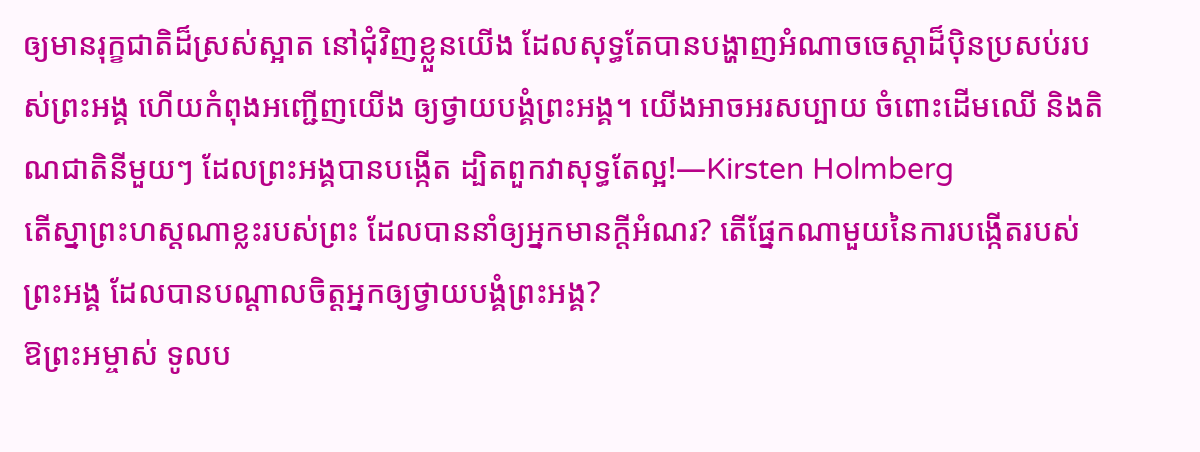ឲ្យមានរុក្ខជាតិដ៏ស្រស់ស្អាត នៅជុំវិញខ្លួនយើង ដែលសុទ្ធតែបានបង្ហាញអំណាចចេស្តាដ៏ប៉ិនប្រសប់របស់ព្រះអង្គ ហើយកំពុងអញ្ជើញយើង ឲ្យថ្វាយបង្គំព្រះអង្គ។ យើងអាចអរសប្បាយ ចំពោះដើមឈើ និងតិណជាតិនីមួយៗ ដែលព្រះអង្គបានបង្កើត ដ្បិតពួកវាសុទ្ធតែល្អ!—Kirsten Holmberg
តើស្នាព្រះហស្តណាខ្លះរបស់ព្រះ ដែលបាននាំឲ្យអ្នកមានក្តីអំណរ? តើផ្នែកណាមួយនៃការបង្កើតរបស់ព្រះអង្គ ដែលបានបណ្តាលចិត្តអ្នកឲ្យថ្វាយបង្គំព្រះអង្គ?
ឱព្រះអម្ចាស់ ទូលប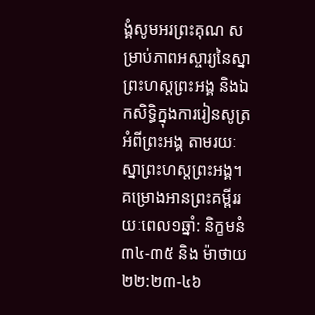ង្គំសូមអរព្រះគុណ សម្រាប់ភាពអស្ចារ្យនៃស្នាព្រះហស្តព្រះអង្គ និងឯកសិទ្ធិក្នុងការរៀនសូត្រអំពីព្រះអង្គ តាមរយៈស្នាព្រះហស្តព្រះអង្គ។
គម្រោងអានព្រះគម្ពីររយៈពេល១ឆ្នាំ: និក្ខមនំ ៣៤-៣៥ និង ម៉ាថាយ ២២:២៣-៤៦